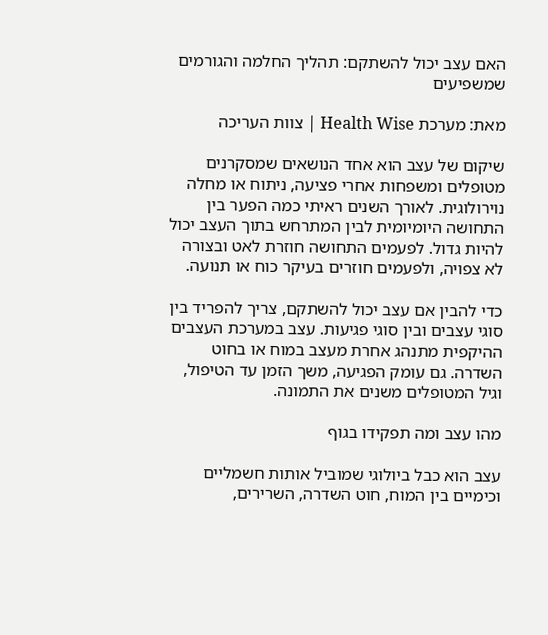האם עצב יכול להשתקם: תהליך החלמה והגורמים שמשפיעים

מאת: מערכת Health Wise | צוות העריכה

שיקום של עצב הוא אחד הנושאים שמסקרנים מטופלים ומשפחות אחרי פציעה, ניתוח או מחלה נוירולוגית. לאורך השנים ראיתי כמה הפער בין התחושה היומיומית לבין המתרחש בתוך העצב יכול להיות גדול. לפעמים התחושה חוזרת לאט ובצורה לא צפויה, ולפעמים חוזרים בעיקר כוח או תנועה.

כדי להבין אם עצב יכול להשתקם, צריך להפריד בין סוגי עצבים ובין סוגי פגיעות. עצב במערכת העצבים ההיקפית מתנהג אחרת מעצב במוח או בחוט השדרה. גם עומק הפגיעה, משך הזמן עד הטיפול, וגיל המטופלים משנים את התמונה.

מהו עצב ומה תפקידו בגוף

עצב הוא כבל ביולוגי שמוביל אותות חשמליים וכימיים בין המוח, חוט השדרה, השרירים,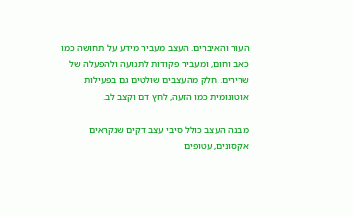העור והאיברים. העצב מעביר מידע על תחושה כמו כאב וחום, ומעביר פקודות לתנועה ולהפעלה של שרירים. חלק מהעצבים שולטים גם בפעילות אוטונומית כמו הזעה, לחץ דם וקצב לב.

מבנה העצב כולל סיבי עצב דקים שנקראים אקסונים, עטופים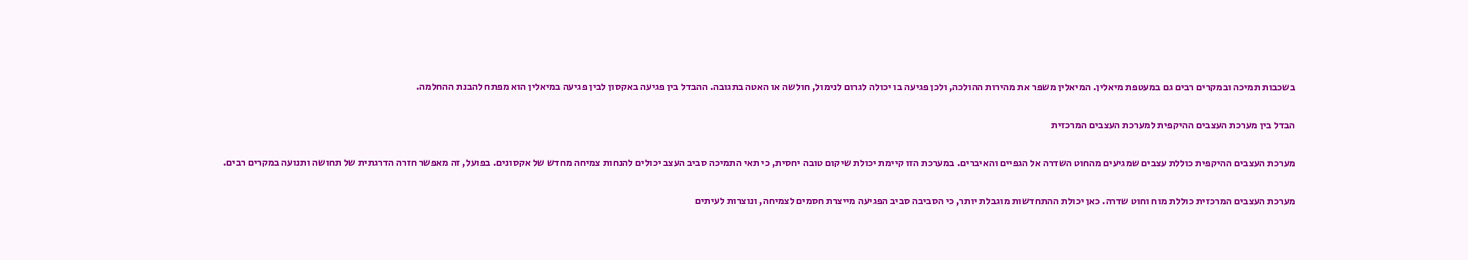בשכבות תמיכה ובמקרים רבים גם במעטפת מיאלין. המיאלין משפר את מהירות ההולכה, ולכן פגיעה בו יכולה לגרום לנימול, חולשה או האטה בתגובה. ההבדל בין פגיעה באקסון לבין פגיעה במיאלין הוא מפתח להבנת ההחלמה.

הבדל בין מערכת העצבים ההיקפית למערכת העצבים המרכזית

מערכת העצבים ההיקפית כוללת עצבים שמגיעים מהחוט השדרה אל הגפיים והאיברים. במערכת הזו קיימת יכולת שיקום טובה יחסית, כי תאי התמיכה סביב העצב יכולים להנחות צמיחה מחדש של אקסונים. בפועל, זה מאפשר חזרה הדרגתית של תחושה ותנועה במקרים רבים.

מערכת העצבים המרכזית כוללת מוח וחוט שדרה. כאן יכולת ההתחדשות מוגבלת יותר, כי הסביבה סביב הפגיעה מייצרת חסמים לצמיחה, ונוצרות לעיתים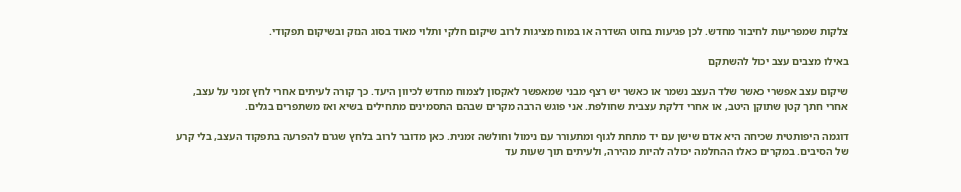צלקות שמפריעות לחיבור מחדש. לכן פגיעות בחוט השדרה או במוח מציגות לרוב שיקום חלקי ותלוי מאוד בסוג הנזק ובשיקום תפקודי.

באילו מצבים עצב יכול להשתקם

שיקום עצב אפשרי כאשר שלד העצב נשמר או כאשר יש רצף מבני שמאפשר לאקסון לצמוח מחדש לכיוון היעד. כך קורה לעיתים אחרי לחץ זמני על עצב, אחרי חתך קטן שתוקן היטב, או אחרי דלקת עצבית שחולפת. אני פוגש הרבה מקרים שבהם התסמינים מתחילים בשיא ואז משתפרים בגלים.

דוגמה היפותטית שכיחה היא אדם שישן עם יד מתחת לגוף ומתעורר עם נימול וחולשה זמנית. כאן מדובר לרוב בלחץ שגרם להפרעה בתפקוד העצב, בלי קרע של הסיבים. במקרים כאלו ההחלמה יכולה להיות מהירה, ולעיתים תוך שעות עד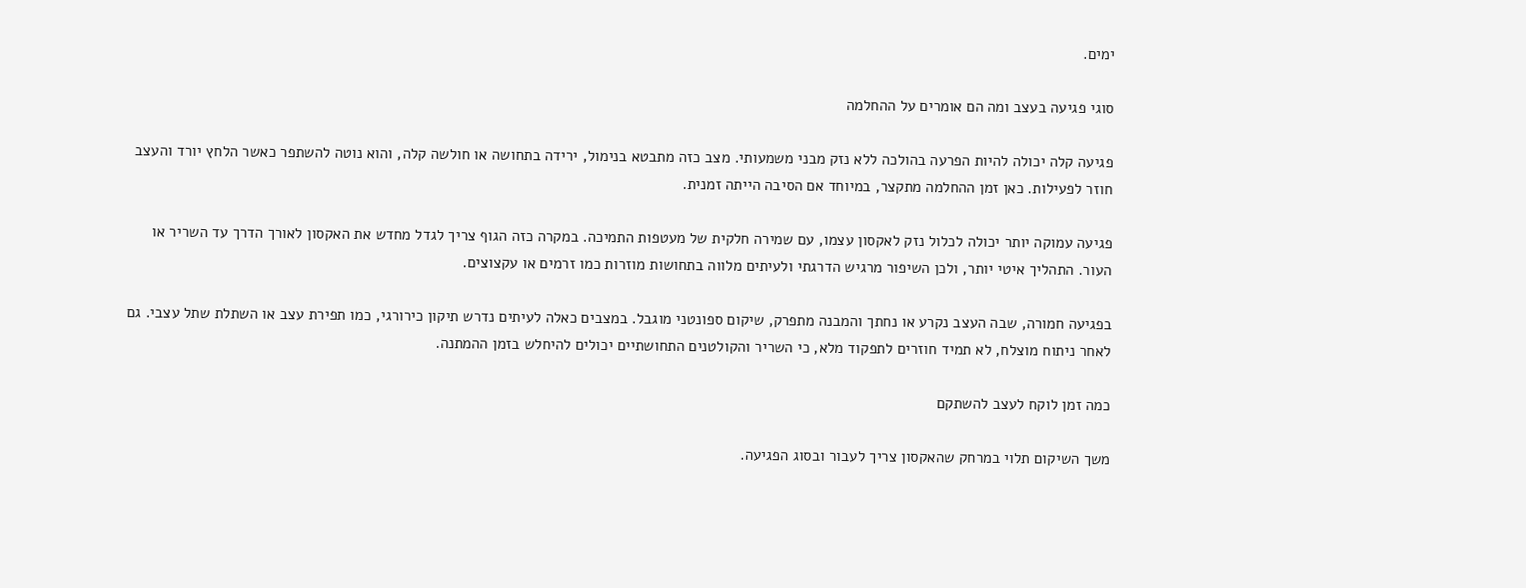ימים.

סוגי פגיעה בעצב ומה הם אומרים על ההחלמה

פגיעה קלה יכולה להיות הפרעה בהולכה ללא נזק מבני משמעותי. מצב כזה מתבטא בנימול, ירידה בתחושה או חולשה קלה, והוא נוטה להשתפר כאשר הלחץ יורד והעצב חוזר לפעילות. כאן זמן ההחלמה מתקצר, במיוחד אם הסיבה הייתה זמנית.

פגיעה עמוקה יותר יכולה לכלול נזק לאקסון עצמו, עם שמירה חלקית של מעטפות התמיכה. במקרה כזה הגוף צריך לגדל מחדש את האקסון לאורך הדרך עד השריר או העור. התהליך איטי יותר, ולכן השיפור מרגיש הדרגתי ולעיתים מלווה בתחושות מוזרות כמו זרמים או עקצוצים.

בפגיעה חמורה, שבה העצב נקרע או נחתך והמבנה מתפרק, שיקום ספונטני מוגבל. במצבים כאלה לעיתים נדרש תיקון כירורגי, כמו תפירת עצב או השתלת שתל עצבי. גם לאחר ניתוח מוצלח, לא תמיד חוזרים לתפקוד מלא, כי השריר והקולטנים התחושתיים יכולים להיחלש בזמן ההמתנה.

כמה זמן לוקח לעצב להשתקם

משך השיקום תלוי במרחק שהאקסון צריך לעבור ובסוג הפגיעה.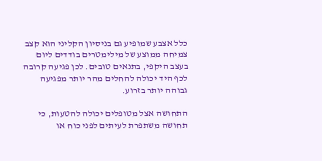כלל אצבע שמופיע גם בניסיון הקליני הוא קצב צמיחה ממוצע של מילימטרים בודדים ליום בעצב היקפי, בתנאים טובים. לכן פגיעה קרובה לכף היד יכולה להחלים מהר יותר מפגיעה גבוהה יותר בזרוע.

התחושה אצל מטופלים יכולה להטעות, כי תחושה משתפרת לעיתים לפני כוח או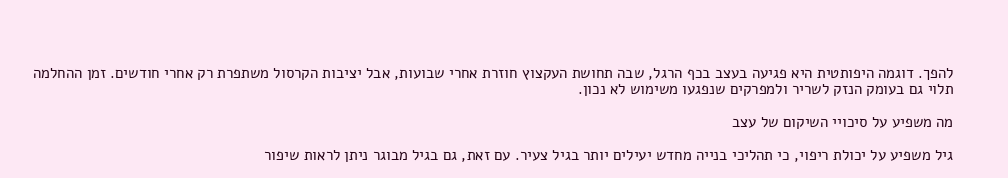להפך. דוגמה היפותטית היא פגיעה בעצב בכף הרגל, שבה תחושת העקצוץ חוזרת אחרי שבועות, אבל יציבות הקרסול משתפרת רק אחרי חודשים. זמן ההחלמה תלוי גם בעומק הנזק לשריר ולמפרקים שנפגעו משימוש לא נכון.

מה משפיע על סיכויי השיקום של עצב

גיל משפיע על יכולת ריפוי, כי תהליכי בנייה מחדש יעילים יותר בגיל צעיר. עם זאת, גם בגיל מבוגר ניתן לראות שיפור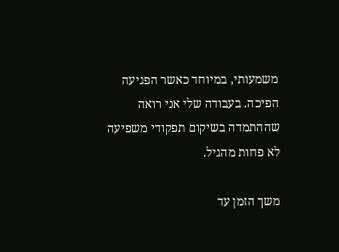משמעותי, במיוחד כאשר הפגיעה הפיכה. בעבודה שלי אני רואה שההתמדה בשיקום תפקודי משפיעה לא פחות מהגיל.

משך הזמן עד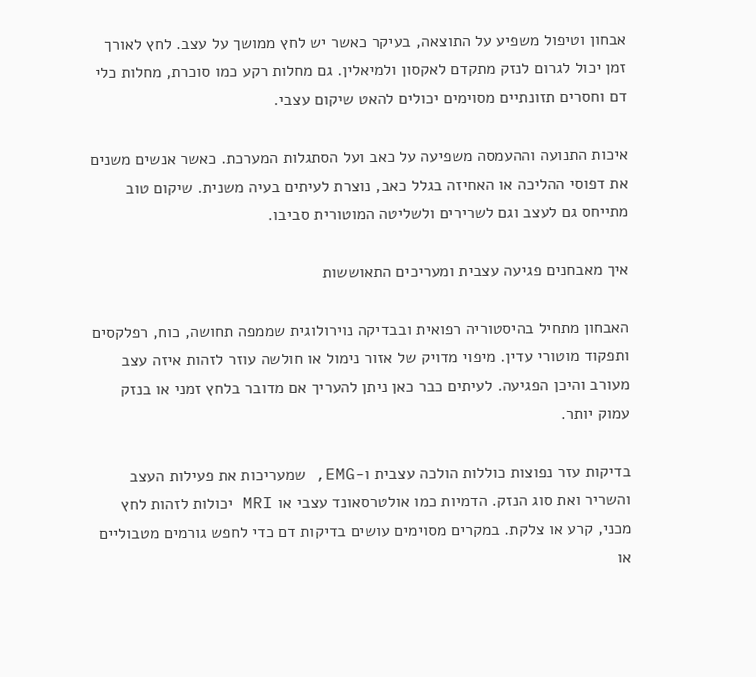אבחון וטיפול משפיע על התוצאה, בעיקר כאשר יש לחץ ממושך על עצב. לחץ לאורך זמן יכול לגרום לנזק מתקדם לאקסון ולמיאלין. גם מחלות רקע כמו סוכרת, מחלות כלי דם וחסרים תזונתיים מסוימים יכולים להאט שיקום עצבי.

איכות התנועה וההעמסה משפיעה על כאב ועל הסתגלות המערכת. כאשר אנשים משנים את דפוסי ההליכה או האחיזה בגלל כאב, נוצרת לעיתים בעיה משנית. שיקום טוב מתייחס גם לעצב וגם לשרירים ולשליטה המוטורית סביבו.

איך מאבחנים פגיעה עצבית ומעריכים התאוששות

האבחון מתחיל בהיסטוריה רפואית ובבדיקה נוירולוגית שממפה תחושה, כוח, רפלקסים ותפקוד מוטורי עדין. מיפוי מדויק של אזור נימול או חולשה עוזר לזהות איזה עצב מעורב והיכן הפגיעה. לעיתים כבר כאן ניתן להעריך אם מדובר בלחץ זמני או בנזק עמוק יותר.

בדיקות עזר נפוצות כוללות הולכה עצבית ו-EMG, שמעריכות את פעילות העצב והשריר ואת סוג הנזק. הדמיות כמו אולטרסאונד עצבי או MRI יכולות לזהות לחץ מכני, קרע או צלקת. במקרים מסוימים עושים בדיקות דם כדי לחפש גורמים מטבוליים או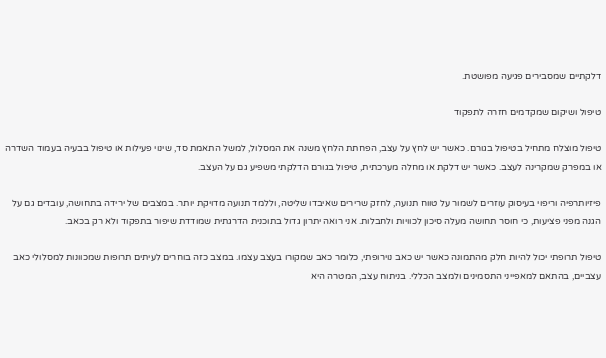דלקתיים שמסבירים פגיעה מפושטת.

טיפול ושיקום שמקדמים חזרה לתפקוד

טיפול מוצלח מתחיל בטיפול בגורם. כאשר יש לחץ על עצב, הפחתת הלחץ משנה את המסלול, למשל התאמת סד, שינוי פעילות או טיפול בבעיה בעמוד השדרה או במפרק שמקרינה לעצב. כאשר יש דלקת או מחלה מערכתית, טיפול בגורם הדלקתי משפיע גם על העצב.

פיזיותרפיה וריפוי בעיסוק עוזרים לשמור על טווח תנועה, לחזק שרירים שאיבדו שליטה, וללמד תנועה מדויקת יותר. במצבים של ירידה בתחושה, עובדים גם על הגנה מפני פציעות, כי חוסר תחושה מעלה סיכון לכוויות ולחבלות. אני רואה יתרון גדול בתוכנית הדרגתית שמודדת שיפור בתפקוד ולא רק בכאב.

טיפול תרופתי יכול להיות חלק מהתמונה כאשר יש כאב נוירופתי, כלומר כאב שמקורו בעצב עצמו. במצב כזה בוחרים לעיתים תרופות שמכוונות למסלולי כאב עצביים, בהתאם למאפייני התסמינים ולמצב הכללי. בניתוח עצב, המטרה היא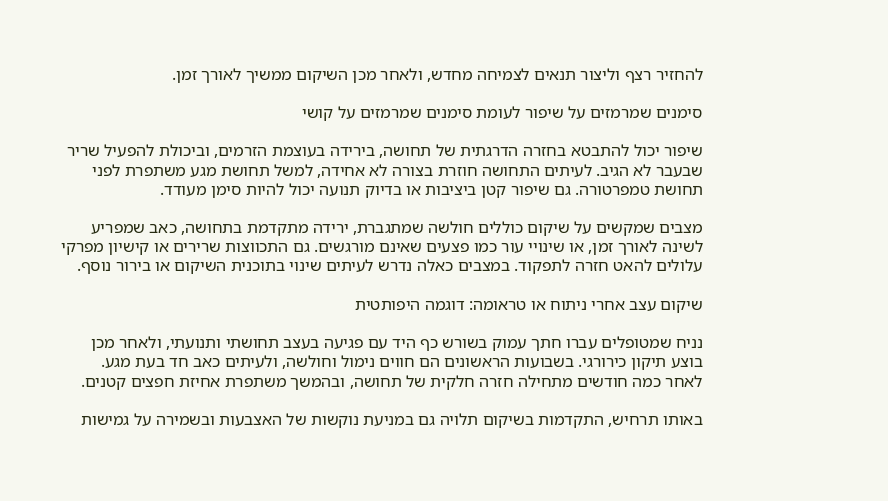להחזיר רצף וליצור תנאים לצמיחה מחדש, ולאחר מכן השיקום ממשיך לאורך זמן.

סימנים שמרמזים על שיפור לעומת סימנים שמרמזים על קושי

שיפור יכול להתבטא בחזרה הדרגתית של תחושה, בירידה בעוצמת הזרמים, וביכולת להפעיל שריר שבעבר לא הגיב. לעיתים התחושה חוזרת בצורה לא אחידה, למשל תחושת מגע משתפרת לפני תחושת טמפרטורה. גם שיפור קטן ביציבות או בדיוק תנועה יכול להיות סימן מעודד.

מצבים שמקשים על שיקום כוללים חולשה שמתגברת, ירידה מתקדמת בתחושה, כאב שמפריע לשינה לאורך זמן, או שינויי עור כמו פצעים שאינם מורגשים. גם התכווצות שרירים או קישיון מפרקי עלולים להאט חזרה לתפקוד. במצבים כאלה נדרש לעיתים שינוי בתוכנית השיקום או בירור נוסף.

שיקום עצב אחרי ניתוח או טראומה: דוגמה היפותטית

נניח שמטופלים עברו חתך עמוק בשורש כף היד עם פגיעה בעצב תחושתי ותנועתי, ולאחר מכן בוצע תיקון כירורגי. בשבועות הראשונים הם חווים נימול וחולשה, ולעיתים כאב חד בעת מגע. לאחר כמה חודשים מתחילה חזרה חלקית של תחושה, ובהמשך משתפרת אחיזת חפצים קטנים.

באותו תרחיש, התקדמות בשיקום תלויה גם במניעת נוקשות של האצבעות ובשמירה על גמישות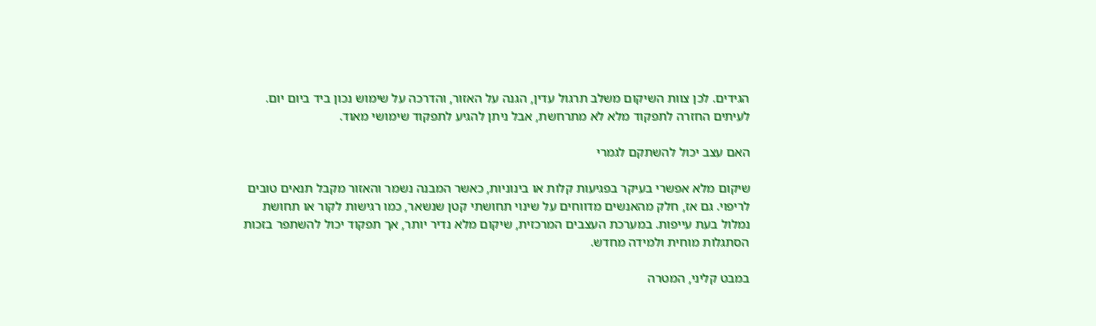הגידים. לכן צוות השיקום משלב תרגול עדין, הגנה על האזור, והדרכה על שימוש נכון ביד ביום יום. לעיתים החזרה לתפקוד מלא לא מתרחשת, אבל ניתן להגיע לתפקוד שימושי מאוד.

האם עצב יכול להשתקם לגמרי

שיקום מלא אפשרי בעיקר בפגיעות קלות או בינוניות, כאשר המבנה נשמר והאזור מקבל תנאים טובים לריפוי. גם אז, חלק מהאנשים מדווחים על שינוי תחושתי קטן שנשאר, כמו רגישות לקור או תחושת נמלול בעת עייפות. במערכת העצבים המרכזית, שיקום מלא נדיר יותר, אך תפקוד יכול להשתפר בזכות הסתגלות מוחית ולמידה מחדש.

במבט קליני, המטרה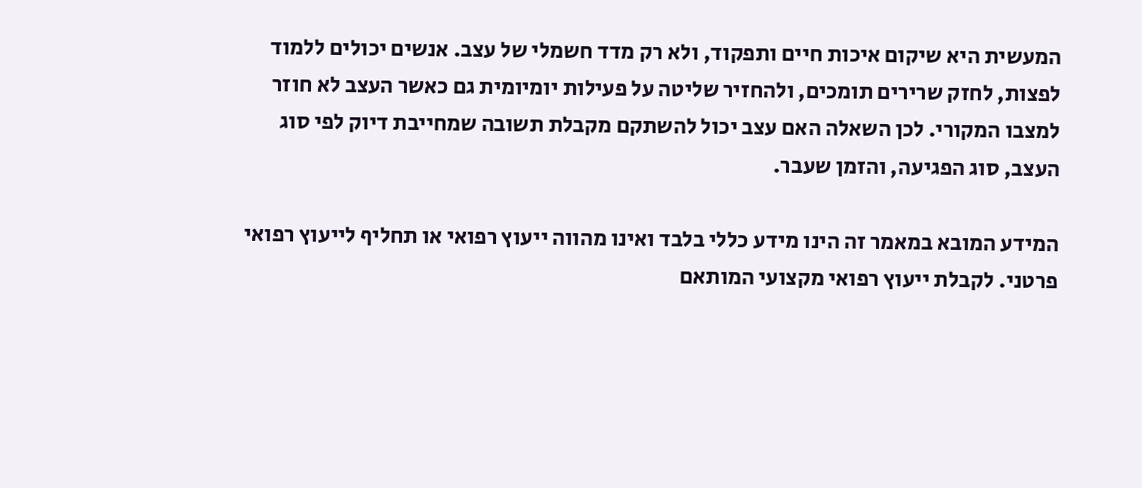המעשית היא שיקום איכות חיים ותפקוד, ולא רק מדד חשמלי של עצב. אנשים יכולים ללמוד לפצות, לחזק שרירים תומכים, ולהחזיר שליטה על פעילות יומיומית גם כאשר העצב לא חוזר למצבו המקורי. לכן השאלה האם עצב יכול להשתקם מקבלת תשובה שמחייבת דיוק לפי סוג העצב, סוג הפגיעה, והזמן שעבר.

המידע המובא במאמר זה הינו מידע כללי בלבד ואינו מהווה ייעוץ רפואי או תחליף לייעוץ רפואי פרטני. לקבלת ייעוץ רפואי מקצועי המותאם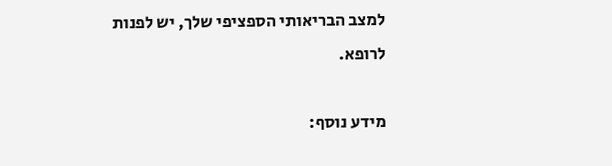למצב הבריאותי הספציפי שלך, יש לפנות לרופא.

מידע נוסף: